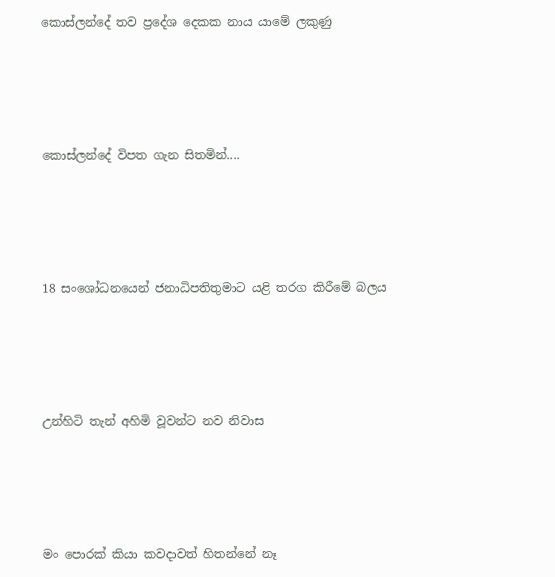කොස්ලන්දේ තව ප්‍රදේශ දෙකක නාය යාමේ ලකුණු




කොස්ලන්දේ විපත ගැන සිතමින්....




18 සංශෝධනයෙන් ජනාධිපතිතුමාට යළි තරග කිරීමේ බලය




උන්හිටි තැන් අහිමි වූවන්ට නව නිවාස




මං පොරක් කියා කවදාවත් හිතන්නේ නෑ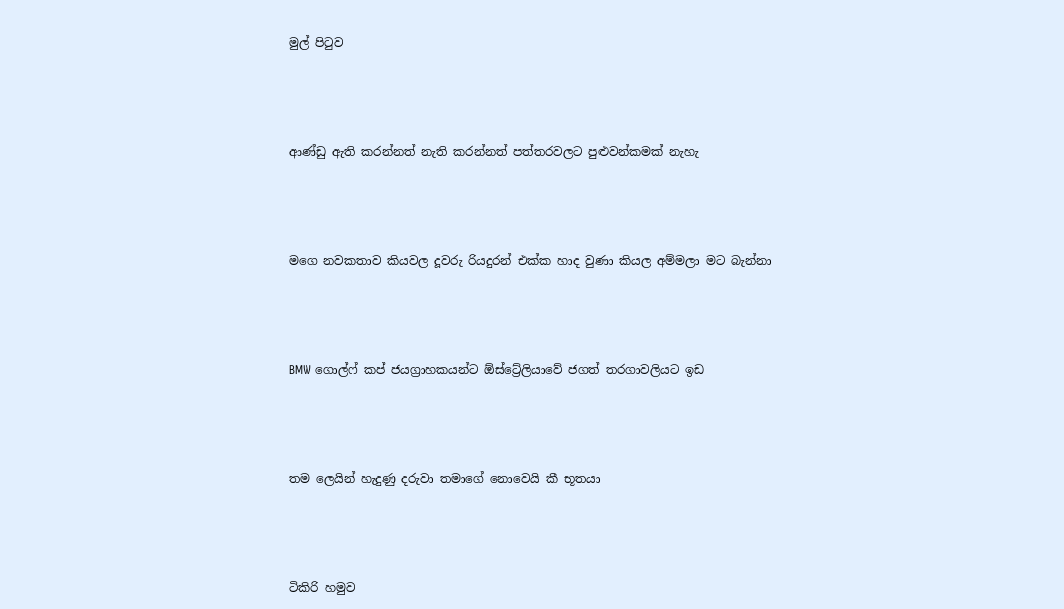මුල් පිටුව




ආණ්ඩු ඇති කරන්නත් නැති කරන්නත් පත්තරවලට පුළුවන්කමක් නැහැ




ම‍ගෙ නවකතාව කියවල දූවරු රියදුරන් එක්ක හාද වුණා කියල අම්මලා මට බැන්නා




BMW ගොල්ෆ් කප් ජයග්‍රාහකයන්ට ඕස්ට්‍රේලියාවේ ජගත් තරගාවලියට ඉඩ




තම ලෙයින් හැදුණු දරුවා තමාගේ නොවෙයි කී භූතයා




ටිකිරි හමුව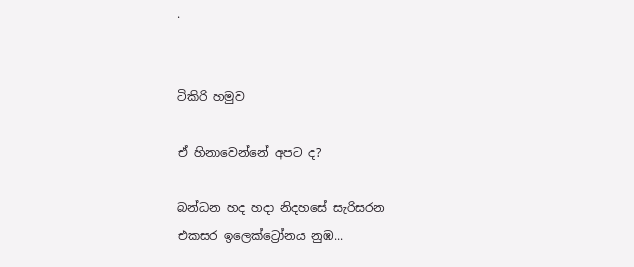.


ටිකිරි හමුව

ඒ හිනාවෙන්නේ අපට ද?

බන්ධන හද හදා නිදහසේ සැරිසරන
එකසර ඉලෙක්ට්‍රෝනය නුඹ...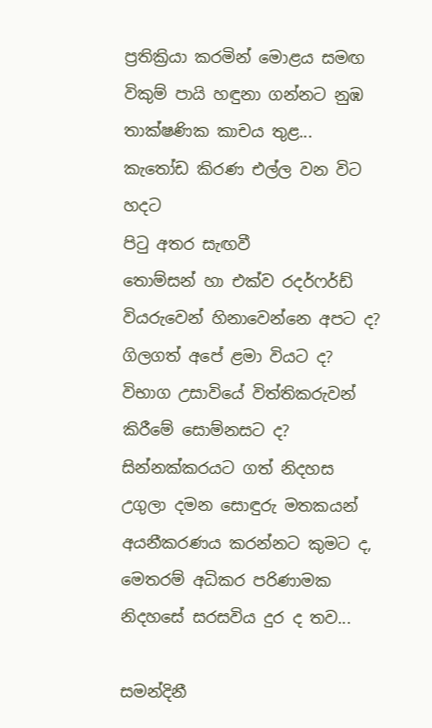ප්‍රතික්‍රියා කරමින් මොළය සමඟ
විකුම් පායි හඳුනා ගන්නට නුඹ
තාක්ෂණික කාචය තුළ...
කැතෝඩ කිරණ එල්ල වන විට හදට
පිටු අතර සැඟවී
තොම්සන් හා එක්ව රදර්ෆර්ඩ්
වියරුවෙන් හිනාවෙන්නෙ අපට ද?
ගිලගත් අපේ ළමා වියට ද?
විභාග උසාවියේ විත්තිකරුවන්
කිරීමේ සොම්නසට ද?
සින්නක්කරයට ගත් නිදහස
උගුලා දමන සොඳුරු මතකයන්
අයනීකරණය කරන්නට කුමට ද,
මෙතරම් අධිකර පරිණාමක
නිදහසේ සරසවිය දුර ද තව...

සමන්දිනී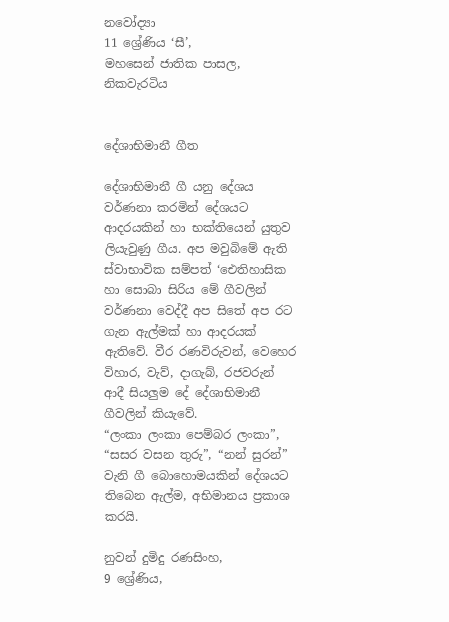නවෝද්‍යා
11 ශ්‍රේණිය ‘සී’,
මහසෙන් ජාතික පාසල,
නිකවැරටිය


දේශාභිමානී ගීත

දේශාභිමානී ගී යනු දේශය වර්ණනා කරමින් දේශයට ආදරයකින් හා භක්තියෙන් යුතුව ලියැවුණු ගීය. අප මවුබිමේ ඇති ස්වාභාවික සම්පත් ‘ඓතිහාසික හා සොබා සිරිය මේ ගීවලින් වර්ණනා වෙද්දී අප සිතේ අප රට ගැන ඇල්මක් හා ආදරයක් ඇතිවේ. වීර රණවිරුවන්, වෙහෙර විහාර, වැව්, දාගැබ්, රජවරුන් ආදී සියලුම දේ දේශාභිමානී ගීවලින් කියැවේ.
“ලංකා ලංකා පෙම්බර ලංකා”, “සසර වසන තුරු”, “නන් සුරන්” වැනි ගී බොහොමයකින් දේශයට තිබෙන ඇල්ම, අභිමානය ප්‍රකාශ කරයි.

නුවන් දුමිදු රණසිංහ,
9 ශ්‍රේණිය,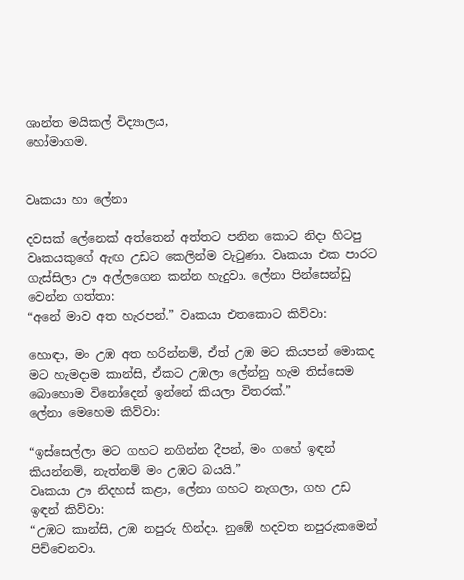ශාන්ත මයිකල් විද්‍යාලය,
හෝමාගම.


වෘකයා හා ලේනා

දවසක් ලේනෙක් අත්තෙන් අත්තට පනින කොට නිදා හිටපු වෘකයකුගේ ඇඟ උඩට කෙලින්ම වැටුණා. වෘකයා එක පාරට ගැස්සිලා ඌ අල්ලගෙන කන්න හැදුවා. ලේනා පින්සෙන්ඩු වෙන්න ගත්තා:
“අනේ මාව අත හැරපන්.” වෘකයා එතකොට කිව්වා:

හොඳා, මං උඹ අත හරින්නම්, ඒත් උඹ මට කියපන් මොකද මට හැමදාම කාන්සි, ඒකට උඹලා ලේන්නු හැම තිස්සෙම බොහොම විනෝදෙන් ඉන්නේ කියලා විතරක්.”
ලේනා මෙහෙම කිව්වා:

“ඉස්සෙල්ලා මට ගහට නගින්න දීපන්, මං ගහේ ඉඳන් කියන්නම්, නැත්නම් මං උඹට බයයි.”
වෘකයා ඌ නිදහස් කළා, ලේනා ගහට නැගලා, ගහ උඩ ඉඳන් කිව්වා:
“උඹට කාන්සි, උඹ නපුරු හින්දා. නුඹේ හදවත නපුරුකමෙන් පිච්චෙනවා.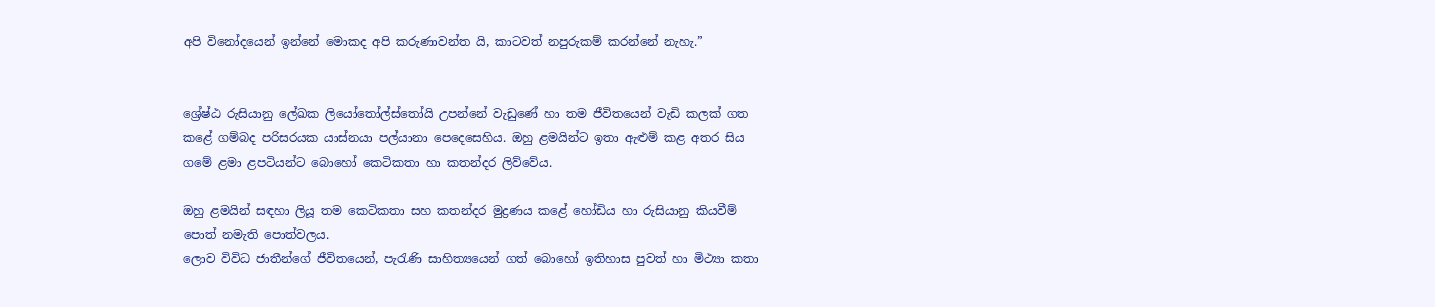අපි විනෝදයෙන් ඉන්නේ මොකද අපි කරුණාවන්ත යි, කාටවත් නපුරුකම් කරන්නේ නැහැ.”


ශ්‍රේෂ්ඨ රුසියානු ලේඛක ලියෝතෝල්ස්තෝයි උපන්නේ වැඩුණේ හා තම ජීවිතයෙන් වැඩි කලක් ගත කළේ ගම්බද පරිසරයක යාස්නයා පල්යානා පෙදෙසෙහිය. ඔහු ළමයින්ට ඉතා ඇළුම් කළ අතර සිය ගමේ ළමා ළපටියන්ට බොහෝ කෙටිකතා හා කතන්දර ලිව්වේය.

ඔහු ළමයින් සඳහා ලියූ තම කෙටිකතා සහ කතන්දර මුද්‍රණය කළේ හෝඩිය හා රුසියානු කියවීම් පොත් නමැති පොත්වලය.
ලොව විවිධ ජාතීන්ගේ ජීවිතයෙන්, පැරැණි සාහිත්‍යයෙන් ගත් බොහෝ ඉතිහාස පුවත් හා මිථ්‍යා කතා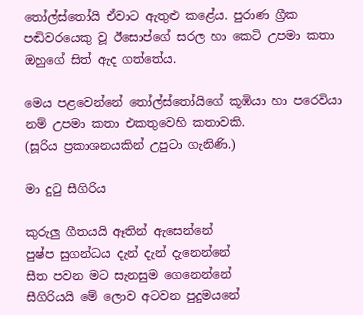තෝල්ස්තෝයි ඒවාට ඇතුළු කළේය. පුරාණ ග්‍රීක පඬිවරයෙකු වූ ඊසොප්ගේ සරල හා කෙටි උපමා කතා ඔහුගේ සිත් ඇද ගත්තේය.

මෙය පළවෙන්නේ තෝල්ස්තෝයිගේ කූඹියා හා පරෙවියා නම් උපමා කතා එකතුවෙහි කතාවකි.
(සූරිය ප්‍රකාශනයකින් උපුටා ගැනිණි.)

මා දුටු සීගිරිය

කුරුලු ගීතයයි ඈතින් ඇසෙන්නේ
පුෂ්ප සුගන්ධය දැන් දැන් දැනෙන්නේ
සීත පවන මට සැනසුම ගෙනෙන්නේ
සීගිරියයි මේ ලොව අටවන පුදුමයනේ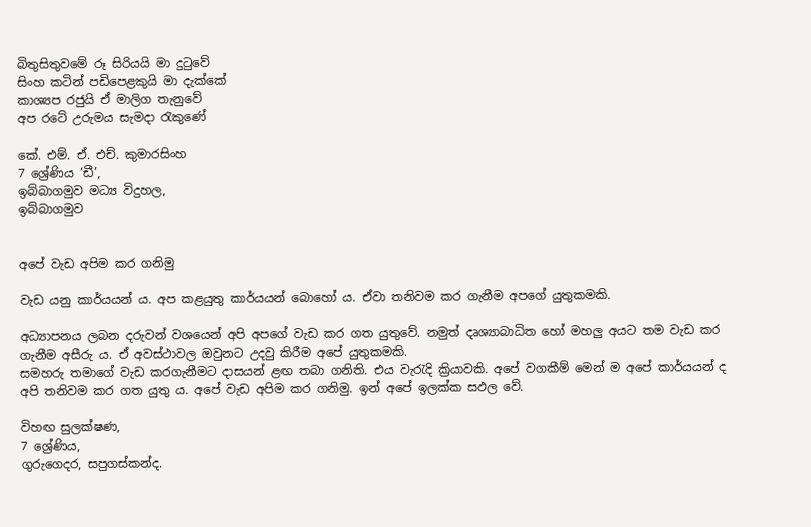බිතුසිතුවමේ රූ සිරියයි මා දුටුවේ
සිංහ කටින් පඩිපෙළකුයි මා දැක්කේ
කාශ්‍යප රජුයි ඒ මාලිග තැනුවේ
අප රටේ උරුමය සැමදා රැකුණේ

කේ. එම්. ඒ. එච්. කුමාරසිංහ
7 ශ්‍රේණිය ‘ඩී’,
ඉබ්බාගමුව මධ්‍ය විදුහල,
ඉබ්බාගමුව


අපේ වැඩ අපිම කර ගනිමු

වැඩ යනු කාර්යයන් ය. අප කළයුතු කාර්යයන් බොහෝ ය. ඒවා‍ තනිවම කර ගැනීම අපගේ යුතුකමකි.

අධ්‍යාපනය ලබන දරුවන් වශයෙන් අපි අපගේ වැඩ කර ගත යුතුවේ. නමුත් දෘශ්‍යාබාධිත හෝ මහලු අයට තම වැඩ කර ගැනීම අසීරු ය. ඒ අවස්ථාවල ඔවුනට උදවු කිරීම අපේ යුතුකමකි.
සමහරු තමාගේ වැඩ කරගැනීමට දාසයන් ළඟ තබා ගනිති. එය වැරැදි ක්‍රියාවකි. අපේ වගකීම් මෙන් ම අපේ කාර්යයන් ද අපි තනිවම කර ගත යුතු ය. අපේ වැඩ අපිම කර ගනිමු. ඉන් අපේ ඉලක්ක සඵල වේ.

විහඟ සුලක්ෂණ,
7 ශ්‍රේණිය,
ගුරුගෙදර, සපුගස්කන්ද.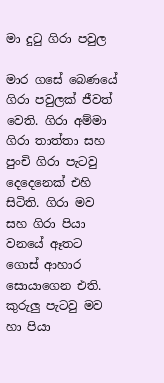මා දුටු ගිරා පවුල

මාර ගසේ බෙණයේ ගිරා පවුලක් ජීවත් වෙති. ගිරා අම්මා ගිරා තාත්තා සහ පුංචි ගිරා පැටවු දෙදෙනෙක් එහි සිටිති. ගිරා මව සහ ගිරා පියා වනයේ ඈතට ගොස් ආහාර සොයාගෙන එති. කුරුලු පැටවු මව හා පියා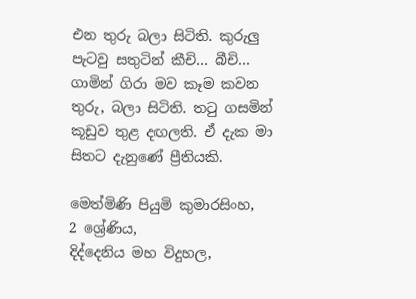එන තුරු බලා සිටිති. කුරුලු පැටවු සතුටින් කීචි... බීචි... ගාමින් ගිරා මව කෑම කවන තුරු, බලා සිටිති. තටු ගසමින් කූඩුව තුළ දඟලති. ඒ දැක මා සිතට දැනුණේ ප්‍රීතියකි.

මෙත්මිණි පියුමි කුමාරසිංහ,
2 ශ්‍රේණිය,
දිද්දෙනිය මහ විදුහල,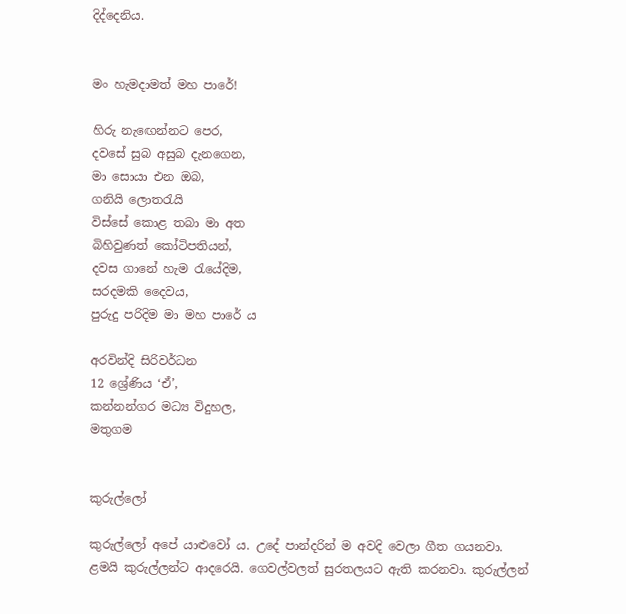දිද්දෙනිය.


මං හැමදාමත් මහ පාරේ!

හිරු නැ‍ඟෙන්නට පෙර,
දවසේ සුබ අසුබ දැනගෙන,
මා සොයා එන ඔබ,
ගනියි ලොතරැයි
විස්සේ කොළ තබා මා අත
බිහිවුණත් කෝටිපතියන්,
දවස ගානේ හැම රැයේදිම,
සරදමකි දෛවය,
පුරුදු පරිදිම මා මහ පාරේ ය

අරවින්දි සිරිවර්ධන
12 ශ්‍රේණිය ‘ඒ’,
කන්නන්ගර මධ්‍ය විදුහල,
මතුගම


කුරුල්ලෝ

කුරුල්ලෝ අපේ යාළුවෝ ය. උදේ පාන්දරින් ම අවදි වෙලා ගීත ගයනවා. ළමයි කුරුල්ලන්ට ආදරෙයි. ගෙවල්වලත් සුරතලයට ඇති කරනවා. කුරුල්ලන්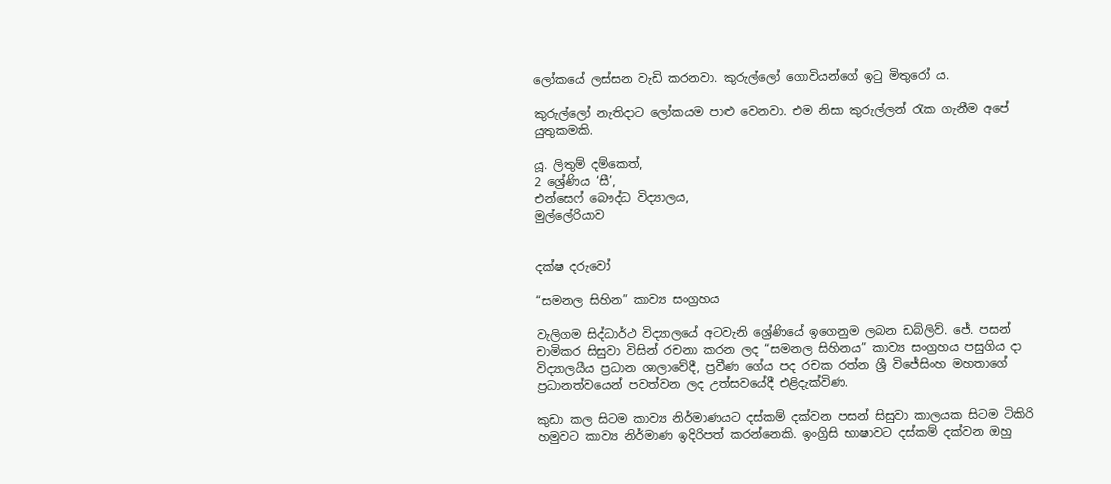ලෝකයේ ලස්සන වැඩි කරනවා. කුරුල්ලෝ ගොවියන්ගේ ඉටු මිතුරෝ ය.

කුරුල්ලෝ නැතිදාට ලෝකයම පාළු වෙනවා. එම නිසා කුරුල්ලන් රැක ගැනීම අපේ යුතුකමකි.

යූ. ලිතුම් දම්කෙත්,
2 ශ්‍රේණිය ‘සී’,
එන්සෙෆ් බෞද්ධ විද්‍යාලය,
මුල්ලේරියාව


දක්ෂ දරුවෝ

“සමනල සිහින” කාව්‍ය සංග්‍රහය

වැලිගම සිද්ධාර්ථ විද්‍යාලයේ අටවැනි ශ්‍රේණියේ ඉගෙනුම ලබන ඩබ්ලිව්. ජේ. පසන් චාමිකර සිසුවා විසින් රචනා කරන ලද “සමනල සිහිනය” කාව්‍ය සංග්‍රහය පසුගිය දා විද්‍යාලයීය ප්‍රධාන ශාලාවේදී, ප්‍රවීණ ගේය පද රචක රත්න ශ්‍රී විජේසිංහ මහතාගේ ප්‍රධානත්වයෙන් පවත්වන ලද උත්සවයේදී එළිදැක්විණ.

කුඩා කල සිටම කාව්‍ය නිර්මාණයට දස්කම් දක්වන පසන් සිසුවා කාලයක සිටම ටිකිරි හමුවට කාව්‍ය නිර්මාණ ඉදිරිපත් කරන්නෙකි. ඉංග්‍රිසි භාෂාවට දස්කම් දක්වන ඔහු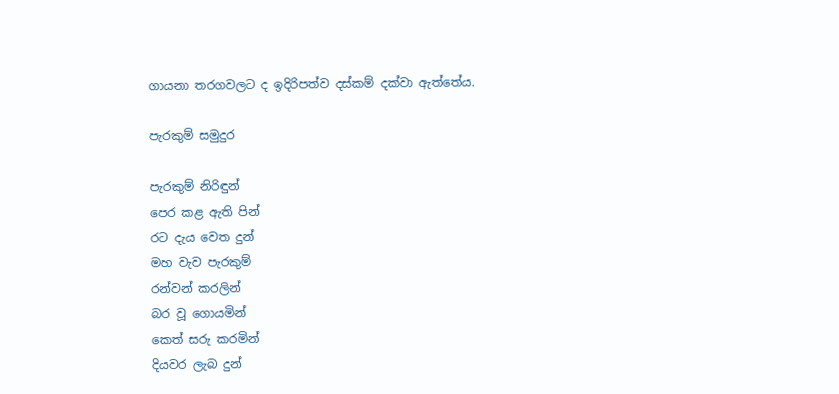ගායනා තරගවලට ද ඉදිරිපත්ව දස්කම් දක්වා ඇත්තේය.

පැරකුම් සමුදුර

පැරකුම් නිරිඳුන්
පෙර කළ ඇති පින්
රට දැය වෙත දුන්
මහ වැව පැරකුම්
රන්වන් කරලින්
බර වූ ගොයමින්
කෙත් සරු කරමින්
දියවර ලැබ දුන්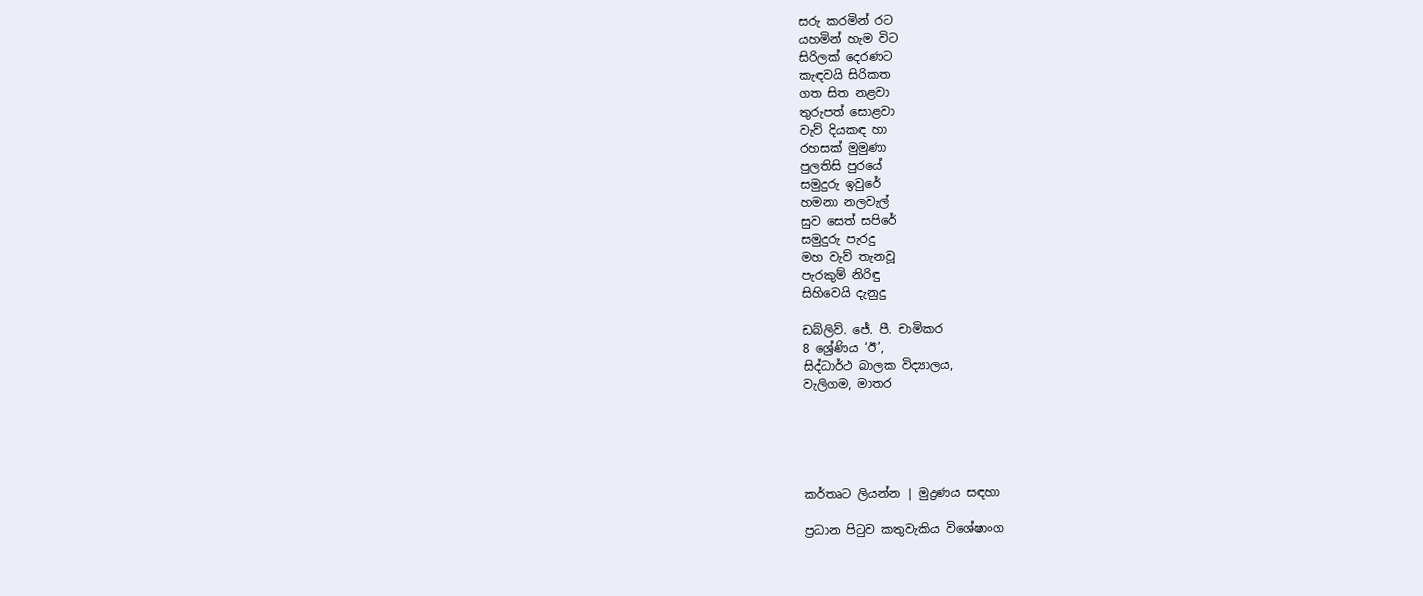සරු කරමින් රට
යහමින් හැම විට
සිරිලක් දෙරණට
කැඳවයි සිරිකත
ගත සිත නළවා
තුරුපත් සොළවා
වැව් දියකඳ හා
රහසක් මුමුණා
පුලතිසි පුරයේ
සමුදුරු ඉවුරේ
හමනා නලවැල්
සුව සෙත් සපිරේ
සමුදුරු පැරදු
මහ වැව් තැනවූ
පැරකුම් නිරිඳු
සිහිවෙයි දැනුදු

ඩබ්ලිව්. ජේ. පී. චාමිකර
8 ශ්‍රේණිය ‘ඊ’,
සිද්ධාර්ථ බාලක විද්‍යාලය,
වැලිගම, මාතර





කර්තෘට ලියන්න | මුද්‍රණය සඳහා

ප්‍රධාන පිටුව කතුවැකිය විශේෂාංග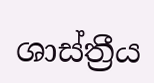ශාස්ත්‍රීය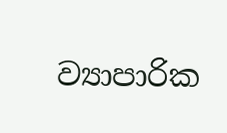ව්‍යාපාරික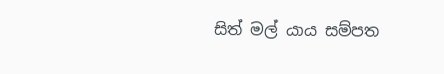සිත් මල් යාය සම්පත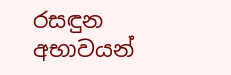රසඳුන අභාවයන්